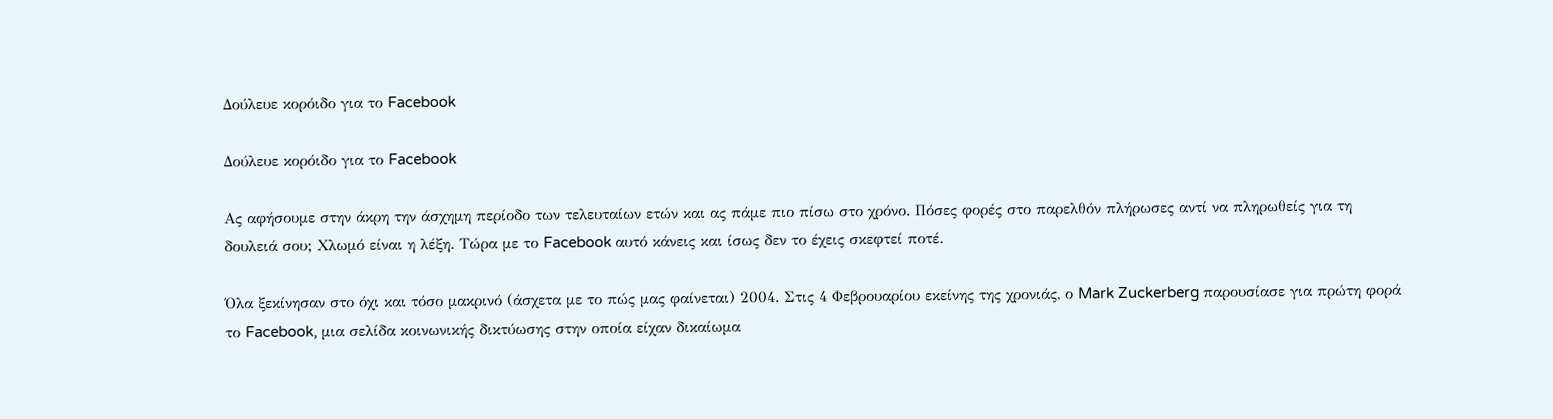Δούλευε κορόιδο για το Facebook

Δούλευε κορόιδο για το Facebook

Ας αφήσουμε στην άκρη την άσχημη περίοδο των τελευταίων ετών και ας πάμε πιο πίσω στο χρόνο. Πόσες φορές στο παρελθόν πλήρωσες αντί να πληρωθείς για τη δουλειά σου; Χλωμό είναι η λέξη. Τώρα με το Facebook αυτό κάνεις και ίσως δεν το έχεις σκεφτεί ποτέ.

Όλα ξεκίνησαν στο όχι και τόσο μακρινό (άσχετα με το πώς μας φαίνεται) 2004. Στις 4 Φεβρουαρίου εκείνης της χρονιάς, ο Mark Zuckerberg παρουσίασε για πρώτη φορά το Facebook, μια σελίδα κοινωνικής δικτύωσης στην οποία είχαν δικαίωμα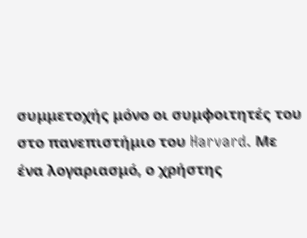συμμετοχής μόνο οι συμφοιτητές του στο πανεπιστήμιο του Harvard. Με ένα λογαριασμό, ο χρήστης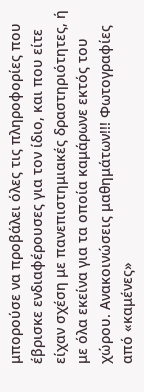μπορούσε να προβάλει όλες τις πληροφορίες που έβρισκε ενδιαφέρουσες για τον ίδιο, και που είτε είχαν σχέση με πανεπιστημιακές δραστηριότητες, ή με όλα εκείνα για τα οποία καμάρωνε εκτός του χώρου. Ανακοινώσεις μαθημάτων!!! Φωτογραφίες από «καμένες»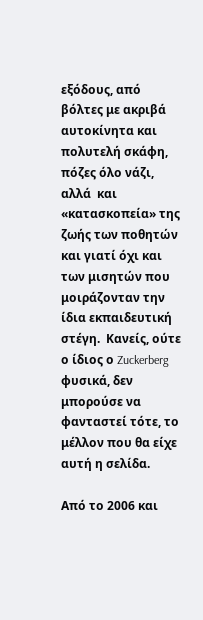εξόδους, από βόλτες με ακριβά αυτοκίνητα και πολυτελή σκάφη, πόζες όλο νάζι, αλλά  και «κατασκοπεία» της ζωής των ποθητών και γιατί όχι και των μισητών που μοιράζονταν την ίδια εκπαιδευτική στέγη.  Κανείς, ούτε ο ίδιος ο Zuckerberg φυσικά, δεν μπορούσε να φανταστεί τότε, το μέλλον που θα είχε αυτή η σελίδα.

Από το 2006 και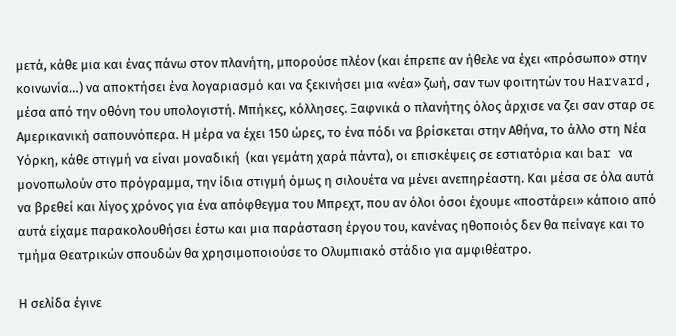μετά, κάθε μια και ένας πάνω στον πλανήτη, μπορούσε πλέον (και έπρεπε αν ήθελε να έχει «πρόσωπο» στην κοινωνία…) να αποκτήσει ένα λογαριασμό και να ξεκινήσει μια «νέα» ζωή, σαν των φοιτητών του Harvard, μέσα από την οθόνη του υπολογιστή. Μπήκες, κόλλησες. Ξαφνικά ο πλανήτης όλος άρχισε να ζει σαν σταρ σε Αμερικανική σαπουνόπερα. Η μέρα να έχει 150 ώρες, το ένα πόδι να βρίσκεται στην Αθήνα, το άλλο στη Νέα Υόρκη, κάθε στιγμή να είναι μοναδική  (και γεμάτη χαρά πάντα), οι επισκέψεις σε εστιατόρια και bar να μονοπωλούν στο πρόγραμμα, την ίδια στιγμή όμως η σιλουέτα να μένει ανεπηρέαστη. Και μέσα σε όλα αυτά να βρεθεί και λίγος χρόνος για ένα απόφθεγμα του Μπρεχτ, που αν όλοι όσοι έχουμε «ποστάρει» κάποιο από αυτά είχαμε παρακολουθήσει έστω και μια παράσταση έργου του, κανένας ηθοποιός δεν θα πείναγε και το τμήμα Θεατρικών σπουδών θα χρησιμοποιούσε το Ολυμπιακό στάδιο για αμφιθέατρο.

Η σελίδα έγινε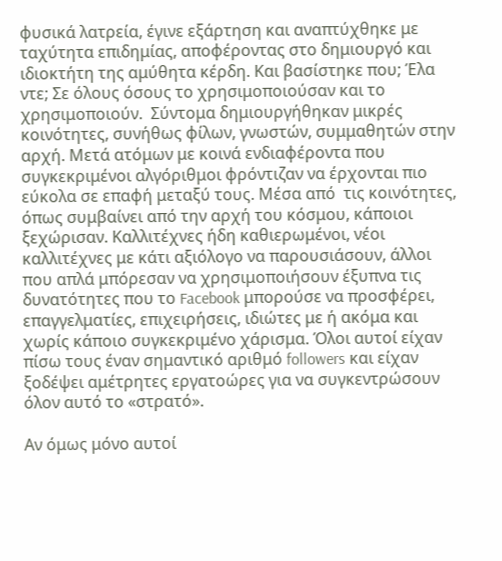φυσικά λατρεία, έγινε εξάρτηση και αναπτύχθηκε με ταχύτητα επιδημίας, αποφέροντας στο δημιουργό και ιδιοκτήτη της αμύθητα κέρδη. Και βασίστηκε που; Έλα ντε; Σε όλους όσους το χρησιμοποιούσαν και το χρησιμοποιούν.  Σύντομα δημιουργήθηκαν μικρές κοινότητες, συνήθως φίλων, γνωστών, συμμαθητών στην αρχή. Μετά ατόμων με κοινά ενδιαφέροντα που  συγκεκριμένοι αλγόριθμοι φρόντιζαν να έρχονται πιο εύκολα σε επαφή μεταξύ τους. Μέσα από  τις κοινότητες, όπως συμβαίνει από την αρχή του κόσμου, κάποιοι ξεχώρισαν. Καλλιτέχνες ήδη καθιερωμένοι, νέοι καλλιτέχνες με κάτι αξιόλογο να παρουσιάσουν, άλλοι που απλά μπόρεσαν να χρησιμοποιήσουν έξυπνα τις δυνατότητες που το Facebook μπορούσε να προσφέρει, επαγγελματίες, επιχειρήσεις, ιδιώτες με ή ακόμα και χωρίς κάποιο συγκεκριμένο χάρισμα. Όλοι αυτοί είχαν πίσω τους έναν σημαντικό αριθμό followers και είχαν ξοδέψει αμέτρητες εργατοώρες για να συγκεντρώσουν όλον αυτό το «στρατό».

Αν όμως μόνο αυτοί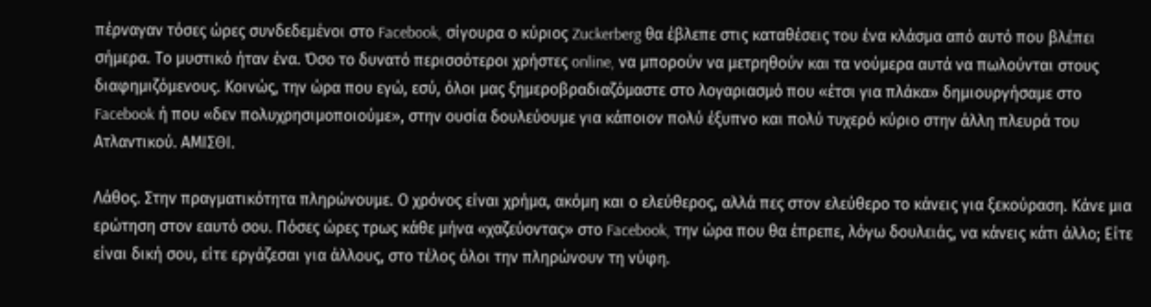πέρναγαν τόσες ώρες συνδεδεμένοι στο Facebook, σίγουρα ο κύριος Zuckerberg θα έβλεπε στις καταθέσεις του ένα κλάσμα από αυτό που βλέπει σήμερα. Το μυστικό ήταν ένα. Όσο το δυνατό περισσότεροι χρήστες online, να μπορούν να μετρηθούν και τα νούμερα αυτά να πωλούνται στους διαφημιζόμενους. Κοινώς, την ώρα που εγώ, εσύ, όλοι μας ξημεροβραδιαζόμαστε στο λογαριασμό που «έτσι για πλάκα» δημιουργήσαμε στο Facebook ή που «δεν πολυχρησιμοποιούμε», στην ουσία δουλεύουμε για κάποιον πολύ έξυπνο και πολύ τυχερό κύριο στην άλλη πλευρά του Ατλαντικού. ΑΜΙΣΘΙ.

Λάθος. Στην πραγματικότητα πληρώνουμε. Ο χρόνος είναι χρήμα, ακόμη και ο ελεύθερος, αλλά πες στον ελεύθερο το κάνεις για ξεκούραση. Κάνε μια ερώτηση στον εαυτό σου. Πόσες ώρες τρως κάθε μήνα «χαζεύοντας» στο Facebook, την ώρα που θα έπρεπε, λόγω δουλειάς, να κάνεις κάτι άλλο; Είτε είναι δική σου, είτε εργάζεσαι για άλλους, στο τέλος όλοι την πληρώνουν τη νύφη.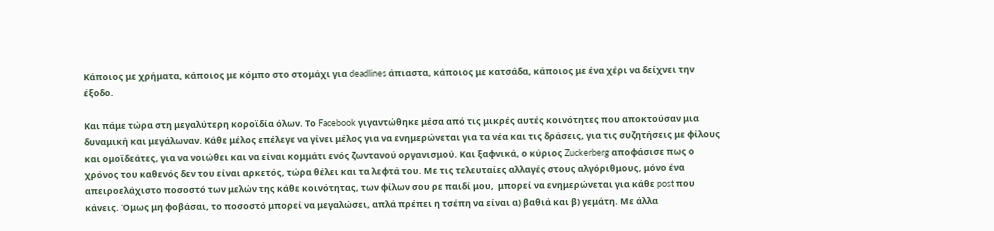Κάποιος με χρήματα, κάποιος με κόμπο στο στομάχι για deadlines άπιαστα, κάποιος με κατσάδα, κάποιος με ένα χέρι να δείχνει την έξοδο.

Και πάμε τώρα στη μεγαλύτερη κοροϊδία όλων. Το Facebook γιγαντώθηκε μέσα από τις μικρές αυτές κοινότητες που αποκτούσαν μια δυναμική και μεγάλωναν. Κάθε μέλος επέλεγε να γίνει μέλος για να ενημερώνεται για τα νέα και τις δράσεις, για τις συζητήσεις με φίλους και ομοϊδεάτες, για να νοιώθει και να είναι κομμάτι ενός ζωντανού οργανισμού. Και ξαφνικά, ο κύριος Zuckerberg αποφάσισε πως ο χρόνος του καθενός δεν του είναι αρκετός, τώρα θέλει και τα λεφτά του. Με τις τελευταίες αλλαγές στους αλγόριθμους, μόνο ένα απειροελάχιστο ποσοστό των μελών της κάθε κοινότητας, των φίλων σου ρε παιδί μου,  μπορεί να ενημερώνεται για κάθε post που κάνεις. Όμως μη φοβάσαι, το ποσοστό μπορεί να μεγαλώσει, απλά πρέπει η τσέπη να είναι α) βαθιά και β) γεμάτη. Με άλλα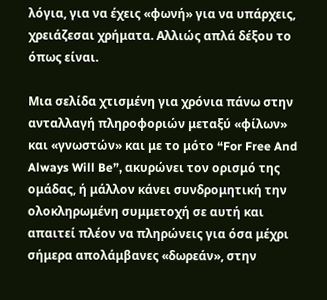λόγια, για να έχεις «φωνή» για να υπάρχεις, χρειάζεσαι χρήματα. Αλλιώς απλά δέξου το όπως είναι.

Μια σελίδα χτισμένη για χρόνια πάνω στην ανταλλαγή πληροφοριών μεταξύ «φίλων» και «γνωστών» και με το μότο “For Free And Always Will Be”, ακυρώνει τον ορισμό της ομάδας, ή μάλλον κάνει συνδρομητική την ολοκληρωμένη συμμετοχή σε αυτή και απαιτεί πλέον να πληρώνεις για όσα μέχρι σήμερα απολάμβανες «δωρεάν», στην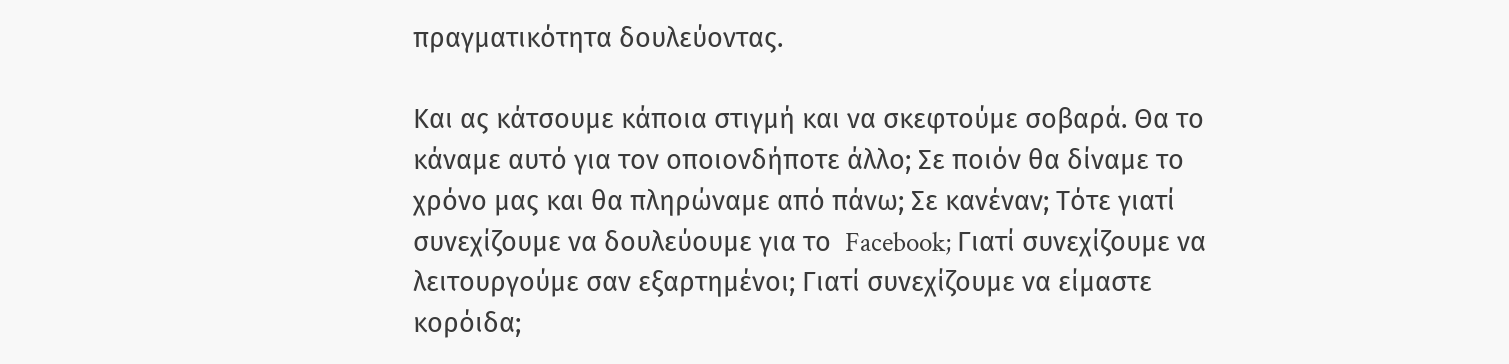πραγματικότητα δουλεύοντας.

Και ας κάτσουμε κάποια στιγμή και να σκεφτούμε σοβαρά. Θα το κάναμε αυτό για τον οποιονδήποτε άλλο; Σε ποιόν θα δίναμε το χρόνο μας και θα πληρώναμε από πάνω; Σε κανέναν; Τότε γιατί συνεχίζουμε να δουλεύουμε για το  Facebook; Γιατί συνεχίζουμε να λειτουργούμε σαν εξαρτημένοι; Γιατί συνεχίζουμε να είμαστε κορόιδα;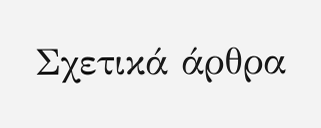Σχετικά άρθρα